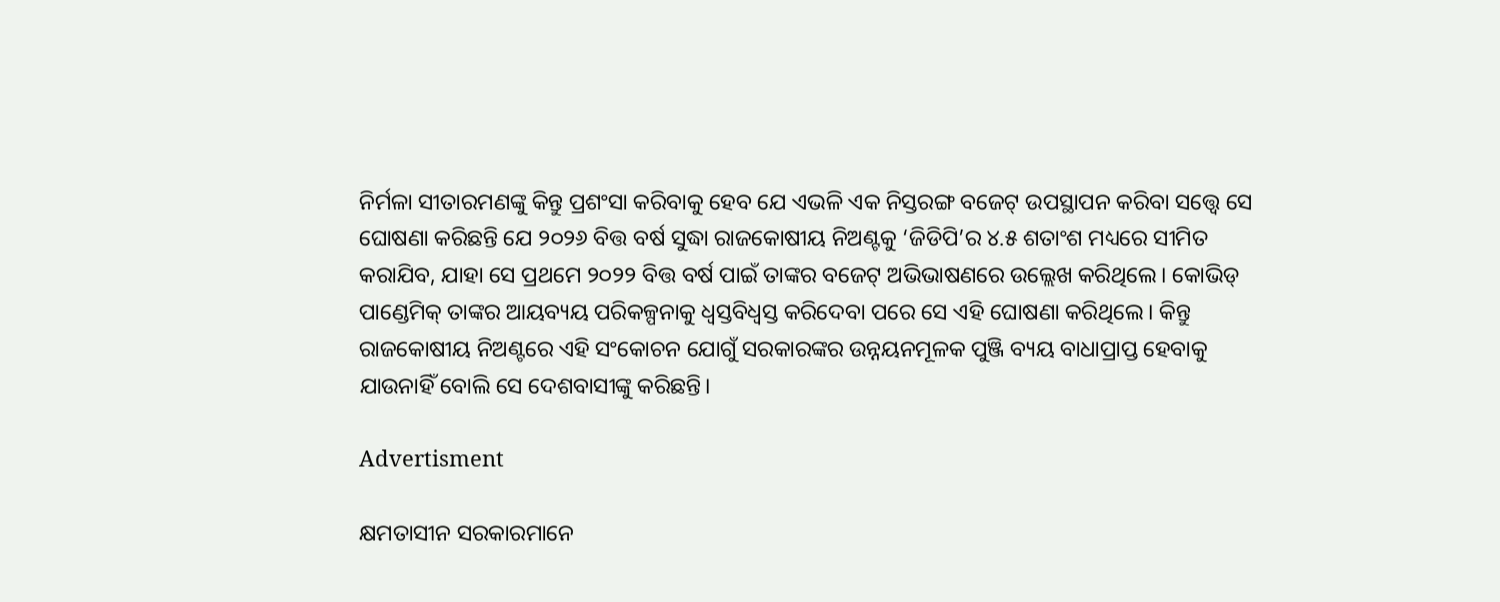ନିର୍ମଳା ସୀତାରମଣଙ୍କୁ କିନ୍ତୁ ପ୍ରଶଂସା କରିବାକୁ ହେବ ଯେ ଏଭଳି ଏକ ନିସ୍ତରଙ୍ଗ ବଜେଟ୍ ଉପସ୍ଥାପନ କରିବା ସତ୍ତ୍ବେ ସେ ଘୋଷଣା କରିଛନ୍ତି ଯେ ୨୦୨୬ ବିତ୍ତ ବର୍ଷ ସୁଦ୍ଧା ରାଜକୋଷୀୟ ନିଅଣ୍ଟକୁ ‘ଜିଡିପି’ର ୪.୫ ଶତାଂଶ ମଧ୍ୟରେ ସୀମିତ କରାଯିବ, ଯାହା ସେ ପ୍ରଥମେ ୨୦୨୨ ବିତ୍ତ ବର୍ଷ ପାଇଁ ତାଙ୍କର ବଜେଟ୍ ଅଭିଭାଷଣରେ ଉଲ୍ଲେଖ କରିଥିଲେ। କୋଭିଡ୍ ପାଣ୍ଡେମିକ୍ ତାଙ୍କର ଆୟବ୍ୟୟ ପରିକଳ୍ପନାକୁ ଧ୍ବସ୍ତବିଧ୍ବସ୍ତ କରିଦେବା ପରେ ସେ ଏହି ଘୋଷଣା କରିଥିଲେ। କିନ୍ତୁ ରାଜକୋଷୀୟ ନିଅଣ୍ଟରେ ଏହି ସଂକୋଚନ ଯୋଗୁଁ ସରକାରଙ୍କର ଉନ୍ନୟନମୂଳକ ପୁଞ୍ଜି ବ୍ୟୟ ବାଧାପ୍ରାପ୍ତ ହେବାକୁ ଯାଉନାହିଁ ବୋଲି ସେ ଦେଶବାସୀଙ୍କୁ କରିଛନ୍ତି।

Advertisment

କ୍ଷମତାସୀନ ସରକାରମାନେ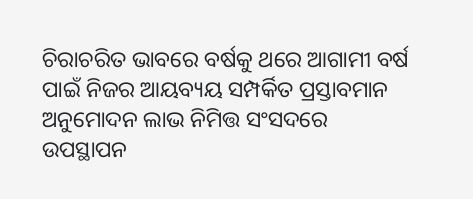ଚିରାଚରିତ ଭାବରେ ବର୍ଷକୁ ଥରେ ଆଗାମୀ ବର୍ଷ ପାଇଁ ନିଜର ଆୟବ୍ୟୟ ସମ୍ପର୍କିତ ପ୍ରସ୍ତାବମାନ ଅନୁମୋଦନ ଲାଭ ନିମିତ୍ତ ସଂସଦରେ ଉପସ୍ଥାପନ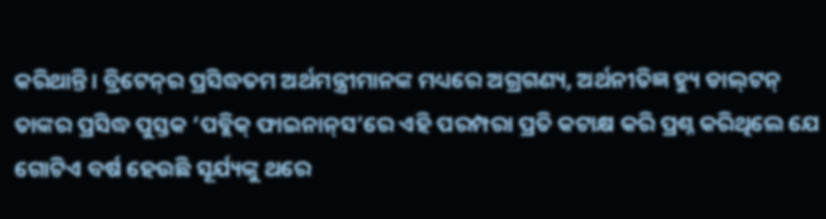କରିଥାନ୍ତି। ବ୍ରିଟେନ୍‌ର ପ୍ରସିଦ୍ଧତମ ଅର୍ଥମନ୍ତ୍ରୀମାନଙ୍କ ମଧ୍ୟରେ ଅଗ୍ରଗଣ୍ୟ, ଅର୍ଥନୀତିଜ୍ଞ ହ୍ୟୁ ଡାଲ୍‌ଟନ୍‌ ତାଙ୍କର ପ୍ରସିଦ୍ଧ ପୁସ୍ତକ ‘ପବ୍ଲିକ୍ ଫାଇନାନ୍‌ସ’ରେ ଏହି ପରମ୍ପରା ପ୍ରତି କଟାକ୍ଷ କରି ପ୍ରଶ୍ନ କରିଥିଲେ ଯେ ଗୋଟିଏ ବର୍ଷ ହେଉଛି ସୂର୍ଯ୍ୟଙ୍କୁ ଥରେ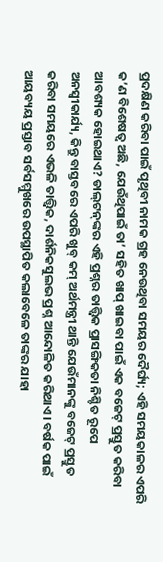ପ୍ରଦକ୍ଷିଣ କରିବା ପାଇଁ ପୃଥିବୀ ନାମକ ଗ୍ରହ ନେଉଥିବା ସମୟର ଦୈର୍ଘ୍ୟ; ଏହି ସମୟକାଳର ଏପରି କ’ଣ ବିଶେଷତ୍ବ ଅଛି, ଯେଉଁଥିପାଇଁ ତା’ ସହିତ ଖାପ୍ ଖାଇବା ପାଇଁ ଏକ ବଜେଟ୍ ପ୍ରସ୍ତୁତ କରିବା ଆବଶ୍ୟକ ହୋଇଥାଏ? ଡାଲ୍‌ଟନ୍‌ଙ୍କର ଏହି ପ୍ରଶ୍ନର ତାତ୍ତ୍ବିକ ପ୍ରାସଙ୍ଗିକତା ନିଶ୍ଚିତ ରୂପେ ଅନସ୍ବୀକାର୍ଯ୍ୟ, କିନ୍ତୁ ବାସ୍ତବରେ ଏପରି ଖୁବ୍ କମ୍ ଅର୍ଥମନ୍ତ୍ରୀ ଥାନ୍ତି ଯେଉଁମାନଙ୍କୁ ବଜେଟ୍ ପ୍ରସ୍ତୁତ କରିବା ସମୟରେ ଏଭଳି ତାତ୍ତ୍ବିକ, ଦାର୍ଶନିକସୁଲଭ ପ୍ରଶ୍ନ ଆନ୍ଦୋଳିତ କରିଥାଏ। ବର୍ଷକ ପାଇଁ ଆୟବ୍ୟୟ ପ୍ରସ୍ତାବ ସର୍ବସମ୍ମୁଖରେ ଉପସ୍ଥାପିତ କଲାବେଳେ ତାଙ୍କର ଯାହା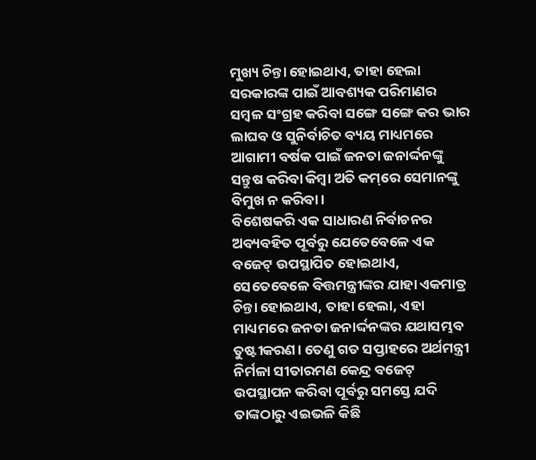ମୁଖ୍ୟ ଚିନ୍ତା ହୋଇଥାଏ, ତାହା ହେଲା ସରକାରଙ୍କ ପାଇଁ ଆବଶ୍ୟକ ପରିମାଣର ସମ୍ବଳ ସଂଗ୍ରହ କରିବା ସଙ୍ଗେ ସଙ୍ଗେ କର ଭାର ଲାଘବ ଓ ସୁନିର୍ବାଚିତ ବ୍ୟୟ ମାଧ୍ୟମରେ ଆଗାମୀ ବର୍ଷକ ପାଇଁ ଜନତା ଜନାର୍ଦ୍ଦନଙ୍କୁ ସନ୍ତୁଷ କରିବା କିମ୍ବା ଅତି କମ୍‌ରେ ସେମାନଙ୍କୁ ବିମୁଖ ନ କରିବା।
ବିଶେଷକରି ଏକ ସାଧାରଣ ନିର୍ବାଚନର ଅବ୍ୟବହିତ ପୂର୍ବରୁ ଯେତେବେଳେ ଏକ ବଜେଟ୍ ଉପସ୍ଥାପିତ ହୋଇଥାଏ, ସେତେବେଳେ ବିତ୍ତମନ୍ତ୍ରୀଙ୍କର ଯାହା ଏକମାତ୍ର ଚିନ୍ତା ହୋଇଥାଏ, ତାହା ହେଲା, ଏହା ମାଧ୍ୟମରେ ଜନତା ଜନାର୍ଦ୍ଦନଙ୍କର ଯଥାସମ୍ଭବ ତୁଷ୍ଟୀକରଣ। ତେଣୁ ଗତ ସପ୍ତାହରେ ଅର୍ଥମନ୍ତ୍ରୀ ନିର୍ମଳା ସୀତାରମଣ କେନ୍ଦ୍ର ବଜେଟ୍ ଉପସ୍ଥାପନ କରିବା ପୂର୍ବରୁ ସମସ୍ତେ ଯଦି ତାଙ୍କଠାରୁ ଏଇଭଳି କିଛି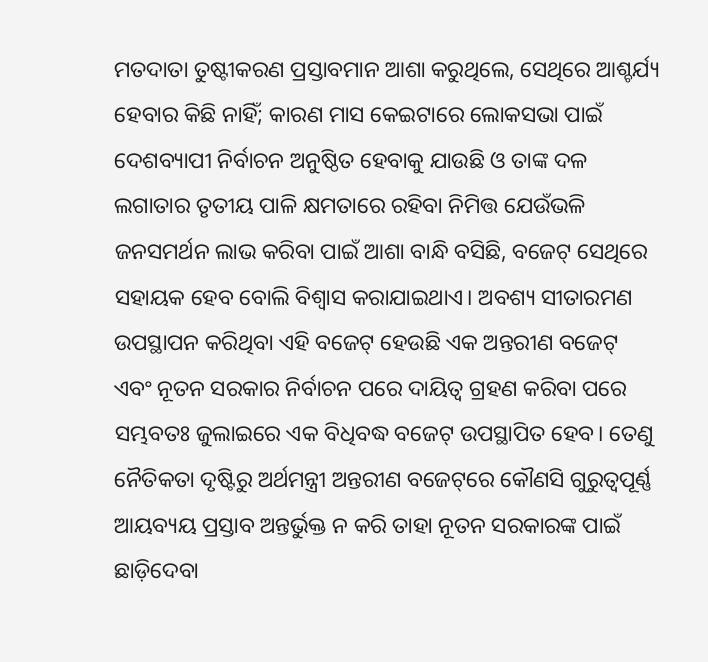ମତଦାତା ତୁଷ୍ଟୀକରଣ ପ୍ରସ୍ତାବମାନ ଆଶା କରୁଥିଲେ, ସେଥିରେ ଆଶ୍ଚର୍ଯ୍ୟ ହେବାର କିଛି ନାହିଁ; କାରଣ ମାସ କେଇଟାରେ ଲୋକସଭା ପାଇଁ ଦେଶବ୍ୟାପୀ ନିର୍ବାଚନ ଅନୁଷ୍ଠିତ ହେବାକୁ ଯାଉଛି ଓ ତାଙ୍କ ଦଳ ଲଗାତାର ତୃତୀୟ ପାଳି କ୍ଷମତାରେ ରହିବା ନିମିତ୍ତ ଯେଉଁଭଳି ଜନସମର୍ଥନ ଲାଭ କରିବା ପାଇଁ ଆଶା ବାନ୍ଧି ବସିଛି, ବଜେଟ୍ ସେଥିରେ ସହାୟକ ହେବ ବୋଲି ବିଶ୍ବାସ କରାଯାଇଥାଏ। ଅବଶ୍ୟ ସୀତାରମଣ ଉପସ୍ଥାପନ କରିଥିବା ଏହି ବଜେଟ୍ ହେଉଛି ଏକ ଅନ୍ତରୀଣ ବଜେଟ୍ ଏବଂ ନୂତନ ସରକାର ନିର୍ବାଚନ ପରେ ଦାୟିତ୍ବ ଗ୍ରହଣ କରିବା ପରେ ସମ୍ଭବତଃ ଜୁଲାଇରେ ଏକ ବିଧିବଦ୍ଧ ବଜେଟ୍ ଉପସ୍ଥାପିତ ହେବ। ତେଣୁ ନୈତିକତା ଦୃଷ୍ଟିରୁ ଅର୍ଥମନ୍ତ୍ରୀ ଅନ୍ତରୀଣ ବଜେଟ୍‌ରେ କୌଣସି ଗୁରୁତ୍ବପୂର୍ଣ୍ଣ ଆୟବ୍ୟୟ ପ୍ରସ୍ତାବ ଅନ୍ତର୍ଭୁକ୍ତ ନ କରି ତାହା ନୂତନ ସରକାରଙ୍କ ପାଇଁ ଛାଡ଼ିଦେବା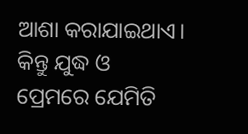ଆଶା କରାଯାଇଥାଏ।
କିନ୍ତୁ ଯୁଦ୍ଧ ଓ ପ୍ରେମରେ ଯେମିତି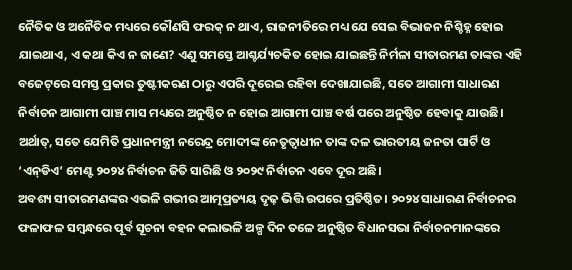ନୈତିକ ଓ ଅନୈତିକ ମଧ୍ୟରେ କୌଣସି ଫରକ୍ ନ ଥାଏ, ରାଜନୀତିରେ ମଧ୍ୟ ଯେ ସେଇ ବିଭାଜନ ନିଶ୍ଚିହ୍ନ ହୋଇ ଯାଇଥ‌ାଏ, ଏ କଥା କିଏ ନ ଜାଣେ? ଏଣୁ ସମସ୍ତେ ଆଶ୍ଚର୍ଯ୍ୟଚକିତ ହୋଇ ଯାଇଛନ୍ତି ନିର୍ମଳା ସୀତାରମଣ ତାଙ୍କର ଏହି ବଜେଟ୍‌ରେ ସମସ୍ତ ପ୍ରକାର ତୁଷ୍ଟୀକରଣ ଠାରୁ ଏପରି ଦୂରେଇ ରହିବା ଦେଖାଯାଇଛି, ସତେ ଆଗାମୀ ସାଧାରଣ ନିର୍ବାଚନ ଆଗାମୀ ପାଞ୍ଚ ମାସ ମଧ୍ୟରେ ଅନୁଷ୍ଠିତ ନ ହୋଇ ଆଗାମୀ ପାଞ୍ଚ ବର୍ଷ ପରେ ଅନୁଷ୍ଠିତ ହେବାକୁ ଯାଉଛି। ଅର୍ଥାତ୍, ସତେ ଯେମିତି ପ୍ରଧାନମନ୍ତ୍ରୀ ନରେନ୍ଦ୍ର ମୋଦୀଙ୍କ ନେତୃତ୍ବାଧୀନ ତାଙ୍କ ଦଳ ଭାରତୀୟ ଜନତା ପାର୍ଟି ଓ ‘ଏନ୍‌ଡିଏ’ ମେଣ୍ଟ ୨୦୨୪ ନିର୍ବାଚନ ଜିତି ସାରିଛି ଓ ୨୦୨୯ ନିର୍ବାଚନ ଏବେ ଦୂର ଅଛି।
ଅବଶ୍ୟ ସୀତାରମଣଙ୍କର ଏଭଳି ଗଭୀର ଆତ୍ମପ୍ରତ୍ୟୟ ଦୃଢ଼ ଭିତ୍ତି ଉପରେ ପ୍ରତିଷ୍ଠିତ। ୨୦୨୪ ସାଧାରଣ ନିର୍ବାଚନର ଫଳାଫଳ ସମ୍ବନ୍ଧରେ ପୂର୍ବ ସୂଚନା ବହନ କଲାଭଳି ଅଳ୍ପ ଦିନ ତଳେ ଅନୁଷ୍ଠିତ ବିଧାନସଭା ନିର୍ବାଚନମାନଙ୍କରେ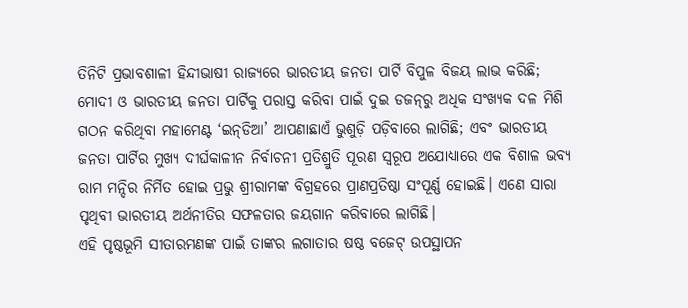ତିନିଟି ପ୍ରଭାବଶାଳୀ ହିନ୍ଦୀଭାଷୀ ରାଜ୍ୟରେ ଭାରତୀୟ ଜନତା ପାର୍ଟି ବିପୁଳ ବିଜୟ ଲାଭ କରିଛି; ମୋଦୀ ଓ ଭାରତୀୟ ଜନତା ପାର୍ଟିକୁ ପରାସ୍ତ କରିବା ପାଇଁ ଦୁଇ ଡଜନ୍‌ରୁ ଅଧିକ ସଂଖ୍ୟକ ଦଳ ମିଶି ଗଠନ କରିଥିବା ମହାମେଣ୍ଟ ‘ଇନ୍‌ଡିଆ’ ଆପଣାଛାଏଁ ଭୁଶୁଡ଼ି ପଡ଼ିବାରେ ଲାଗିଛି; ଏବଂ ଭାରତୀୟ ଜନତା ପାର୍ଟିର ମୁଖ୍ୟ ଦୀର୍ଘକାଳୀନ ନିର୍ବାଚନୀ ପ୍ରତିଶ୍ରୁତି ପୂରଣ ସ୍ବରୂପ ଅଯୋଧ୍ୟାରେ ଏକ ବିଶାଳ ଭବ୍ୟ ରାମ ମନ୍ଦିର ନିର୍ମିତ ହୋଇ ପ୍ରଭୁ ଶ୍ରୀରାମଙ୍କ ବିଗ୍ରହରେ ପ୍ରାଣପ୍ରତିଷ୍ଠା ସଂପୂର୍ଣ୍ଣ ହୋଇଛି। ଏଣେ ସାରା ପୃଥିବୀ ଭାରତୀୟ ଅର୍ଥନୀତିର ସଫଳତାର ଜୟଗାନ କରିବାରେ ଲାଗିଛି।
ଏହି ପୃଷ୍ଠଭୂମି ସୀତାରମଣଙ୍କ ପାଇଁ ତାଙ୍କର ଲଗାତାର ଷଷ୍ଠ ବଜେଟ୍ ଉପସ୍ଥାପନ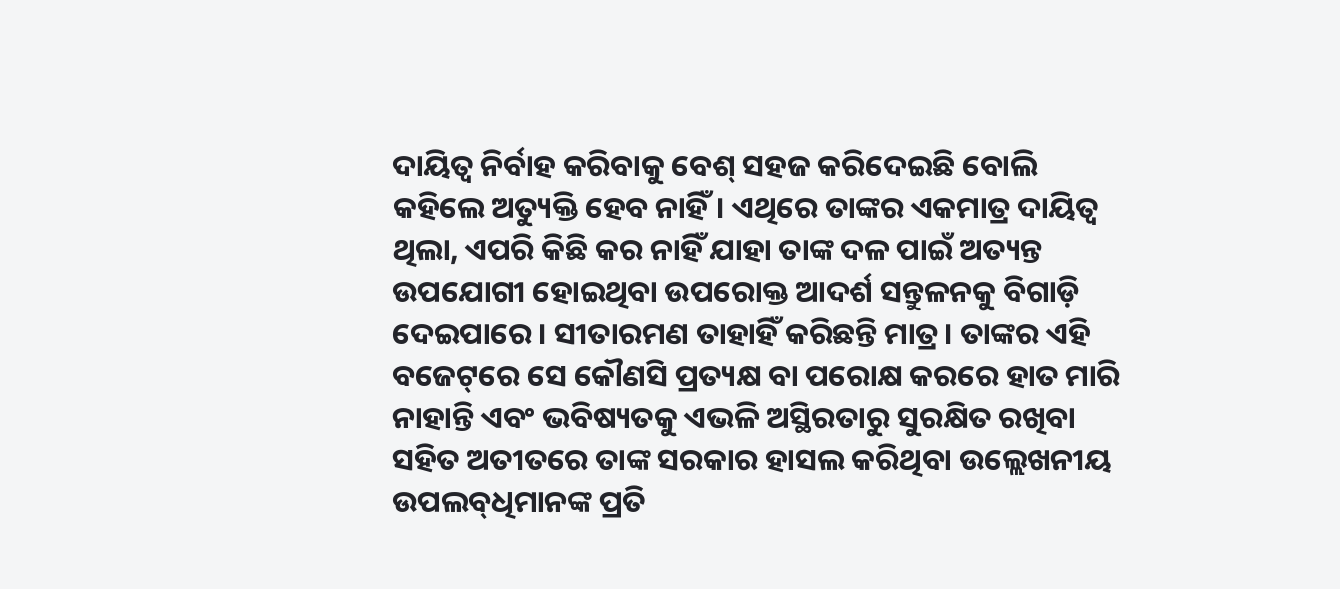ଦାୟିତ୍ବ ନିର୍ବାହ କରିବାକୁ ବେଶ୍ ସହଜ କରିଦେଇଛି ବୋଲି କହିଲେ ଅତ୍ୟୁକ୍ତି ହେବ ନାହିଁ। ଏଥିରେ ତାଙ୍କର ଏକମାତ୍ର ଦାୟିତ୍ବ ଥିଲା, ଏପରି କିଛି କର ନାହିଁ ଯାହା ତାଙ୍କ ଦଳ ପାଇଁ ଅତ୍ୟନ୍ତ ଉପଯୋଗୀ ହୋଇଥିବା ଉପରୋକ୍ତ ଆଦର୍ଶ ସନ୍ତୁଳନକୁ ବିଗାଡ଼ି ଦେଇପାରେ। ସୀତାରମଣ ତାହାହିଁ କରିଛନ୍ତି ମାତ୍ର। ତାଙ୍କର ଏହି ବଜେଟ୍‌ରେ ସେ କୌଣସି ପ୍ରତ୍ୟକ୍ଷ ବା ପରୋକ୍ଷ କରରେ ହାତ ମାରି ନାହାନ୍ତି ଏବଂ ଭବିଷ୍ୟତକୁ ଏଭଳି ଅସ୍ଥିରତାରୁ ସୁରକ୍ଷିତ ରଖିବା ସହିତ ଅତୀତରେ ତାଙ୍କ ସରକାର ହାସଲ କରିଥିବା ଉଲ୍ଲେଖନୀୟ ଉପଲବ୍‌ଧିମାନଙ୍କ ପ୍ରତି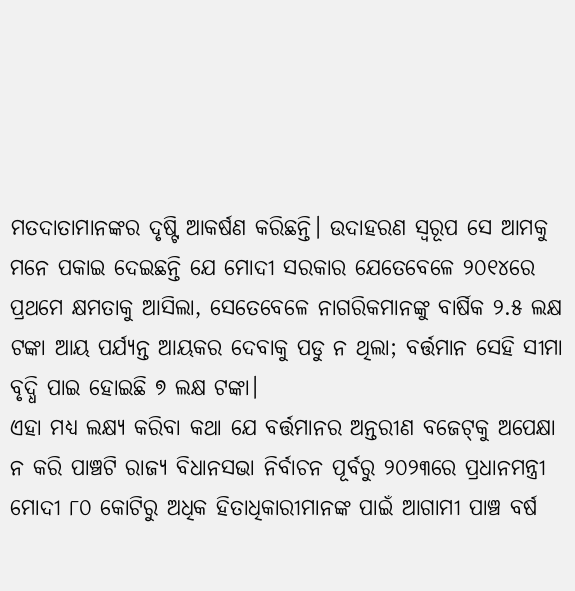ମତଦାତାମାନଙ୍କର ଦୃଷ୍ଟି ଆକର୍ଷଣ କରିଛନ୍ତି। ଉଦାହରଣ ସ୍ବରୂପ ସେ ଆମକୁ ମନେ ପକାଇ ଦେଇଛନ୍ତି ଯେ ମୋଦୀ ସରକାର ଯେତେବେଳେ ୨୦୧୪ରେ ପ୍ରଥମେ କ୍ଷମତାକୁ ଆସିଲା, ସେତେବେଳେ ନାଗରିକମାନଙ୍କୁ ବାର୍ଷିକ ୨.୫ ଲକ୍ଷ ଟଙ୍କା ଆୟ ପର୍ଯ୍ୟନ୍ତ ଆୟକର ଦେବାକୁ ପଡୁ ନ ଥିଲା; ବର୍ତ୍ତମାନ ସେହି ସୀମା ବୃଦ୍ଧି ପାଇ ହୋଇଛି ୭ ଲକ୍ଷ ଟଙ୍କା।
ଏହା ମଧ୍ୟ ଲକ୍ଷ୍ୟ କରିବା କଥା ଯେ ବର୍ତ୍ତମାନର ଅନ୍ତରୀଣ ବଜେଟ୍‌କୁ ଅ‌ପେକ୍ଷା ନ କରି ପାଞ୍ଚଟି ରାଜ୍ୟ ବିଧାନସଭା ନିର୍ବାଚନ ପୂର୍ବରୁ ୨୦୨୩ରେ ପ୍ରଧାନମନ୍ତ୍ରୀ ମୋଦୀ ୮୦ କୋଟିରୁ ଅଧିକ ହିତାଧିକାରୀମାନଙ୍କ ପାଇଁ ଆଗାମୀ ପାଞ୍ଚ ବର୍ଷ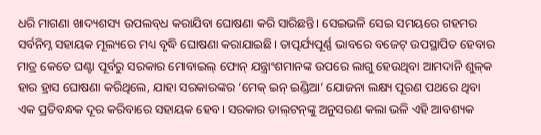ଧରି ମାଗଣା ଖାଦ୍ୟଶସ୍ୟ ଉପଲବ୍‌ଧ କରାଯିବା ଘୋଷଣା କରି ସାରିଛନ୍ତି। ସେଇଭଳି ସେଇ ସମୟରେ ଗହମର ସର୍ବନିମ୍ନ ସହାୟକ ମୂଲ୍ୟରେ ମଧ୍ୟ ବୃଦ୍ଧି ଘୋଷଣା କରାଯାଇଛି। ତାତ୍ପର୍ଯ୍ୟପୂର୍ଣ୍ଣ ଭାବରେ ବଜେଟ୍‌ ଉପସ୍ଥାପିତ ହେବାର ମାତ୍ର କେତେ ଘଣ୍ଟା ପୂର୍ବରୁ ସରକାର ମୋବାଇଲ୍ ଫୋନ୍ ଯନ୍ତ୍ରାଂଶମାନଙ୍କ ଉପରେ ଲାଗୁ ହେଉଥିବା ଆମଦାନି ଶୁଳ୍‌କ ହାର ହ୍ରାସ ଘୋଷଣା କରିଥିଲେ, ଯାହା ସରକାରଙ୍କର ‘ମେକ୍‌ ଇନ୍ ଇଣ୍ଡିଆ’ ଯୋଜନା ଲକ୍ଷ୍ୟ ପୂରଣ ପଥରେ ଥିବା ଏକ ପ୍ରତିବନ୍ଧକ ଦୂର କରିବାରେ ସହାୟକ ହେବ। ସରକାର ଡାଲ୍‌ଟନ୍‌ଙ୍କୁ ଅନୁସରଣ କଲା ଭଳି ଏହି ଆବଶ୍ୟକ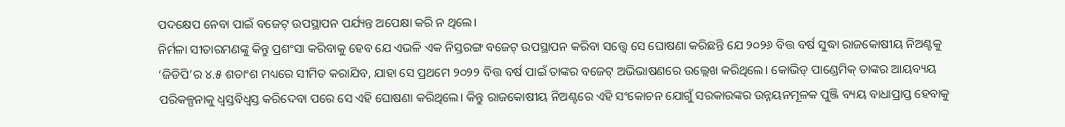ପଦକ୍ଷେପ ନେବା ପାଇଁ ବଜେଟ୍ ଉପସ୍ଥାପନ ପର୍ଯ୍ୟନ୍ତ ଅପେକ୍ଷା କରି ନ ଥିଲେ।
ନିର୍ମଳା ସୀତାରମଣଙ୍କୁ କିନ୍ତୁ ପ୍ରଶଂସା କରିବାକୁ ହେବ ଯେ ଏଭଳି ଏକ ନିସ୍ତରଙ୍ଗ ବଜେଟ୍ ଉପସ୍ଥାପନ କରିବା ସତ୍ତ୍ବେ ସେ ଘୋଷଣା କରିଛନ୍ତି ଯେ ୨୦୨୬ ବିତ୍ତ ବର୍ଷ ସୁଦ୍ଧା ରାଜକୋଷୀୟ ନିଅଣ୍ଟକୁ ‘ଜିଡିପି’ର ୪.୫ ଶତାଂଶ ମଧ୍ୟରେ ସୀମିତ କରାଯିବ, ଯାହା ସେ ପ୍ରଥମେ ୨୦୨୨ ବିତ୍ତ ବର୍ଷ ପାଇଁ ତାଙ୍କର ବଜେଟ୍ ଅଭିଭାଷଣରେ ଉଲ୍ଲେଖ କରିଥିଲେ। କୋଭିଡ୍ ପାଣ୍ଡେମିକ୍ ତାଙ୍କର ଆୟବ୍ୟୟ ପରିକଳ୍ପନାକୁ ଧ୍ବସ୍ତବିଧ୍ବସ୍ତ କରିଦେବା ପରେ ସେ ଏହି ଘୋଷଣା କରିଥିଲେ। କିନ୍ତୁ ରାଜକୋଷୀୟ ନିଅଣ୍ଟରେ ଏହି ସଂକୋଚନ ଯୋଗୁଁ ସରକାରଙ୍କର ଉନ୍ନୟନମୂଳକ ପୁଞ୍ଜି ବ୍ୟୟ ବାଧାପ୍ରାପ୍ତ ହେବାକୁ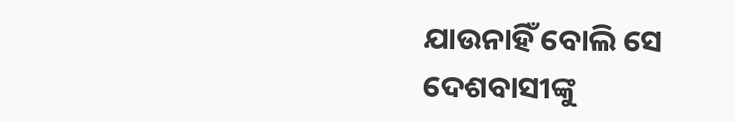ଯାଉନାହିଁ ବୋଲି ସେ ଦେଶବାସୀଙ୍କୁ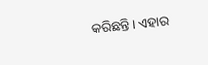କରିଛନ୍ତି। ଏହାର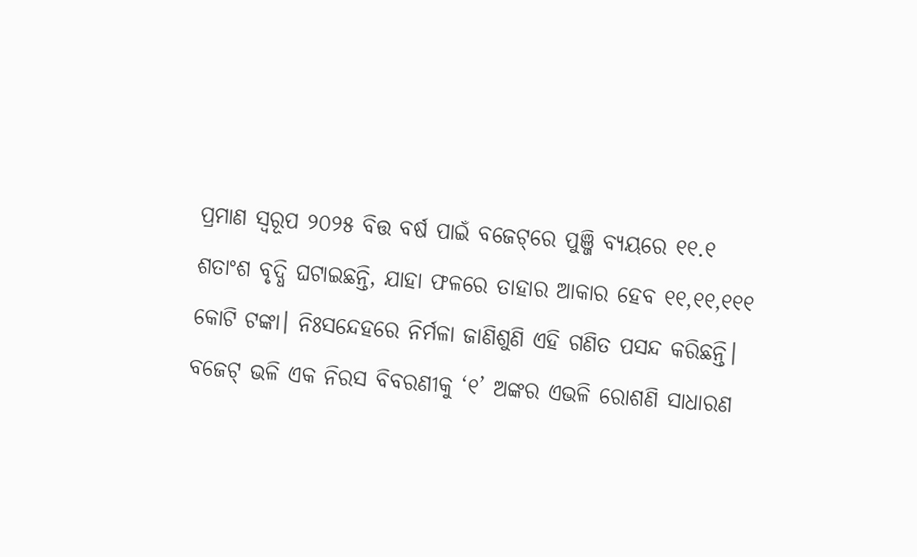ପ୍ରମାଣ ସ୍ବରୂପ ୨୦୨୫ ବିତ୍ତ ବର୍ଷ ପାଇଁ ବଜେଟ୍‌ରେ ପୁଞ୍ଜି ବ୍ୟୟରେ ୧୧.୧ ଶତାଂଶ ବୃଦ୍ଧି ଘଟାଇଛନ୍ତି, ଯାହା ଫଳରେ ତାହାର ଆକାର ହେବ ୧୧,୧୧,୧୧୧ କୋଟି ଟଙ୍କା। ନିଃସନ୍ଦେହରେ ନିର୍ମଳା ଜାଣିଶୁଣି ‌ଏହି ଗଣିତ ପସନ୍ଦ କରିଛନ୍ତି। ବଜେଟ୍ ଭଳି ଏକ ନିରସ ବିବରଣୀକୁ ‘୧’ ଅଙ୍କର ଏଭଳି ରୋଶଣି ସାଧାରଣ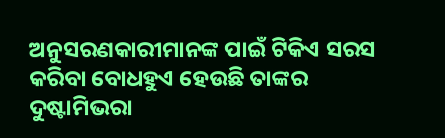ଅନୁସରଣକାରୀମାନଙ୍କ ପାଇଁ ଟିକିଏ ସରସ କରିବା ବୋଧହୁଏ ହେଉଛି ତାଙ୍କର ଦୁଷ୍ଟାମିଭରା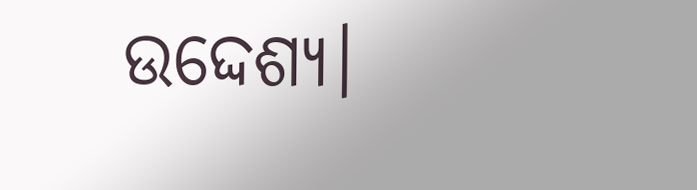ଉଦ୍ଦେଶ୍ୟ।